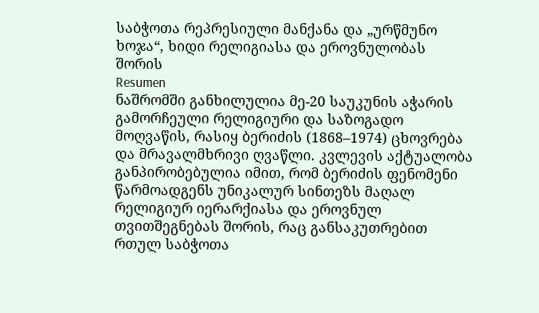საბჭოთა რეპრესიული მანქანა და „ურწმუნო ხოჯა“, ხიდი რელიგიასა და ეროვნულობას შორის
Resumen
ნაშრომში განხილულია მე-20 საუკუნის აჭარის გამორჩეული რელიგიური და საზოგადო მოღვაწის, რასიყ ბერიძის (1868–1974) ცხოვრება და მრავალმხრივი ღვაწლი. კვლევის აქტუალობა განპირობებულია იმით, რომ ბერიძის ფენომენი წარმოადგენს უნიკალურ სინთეზს მაღალ რელიგიურ იერარქიასა და ეროვნულ თვითშეგნებას შორის, რაც განსაკუთრებით რთულ საბჭოთა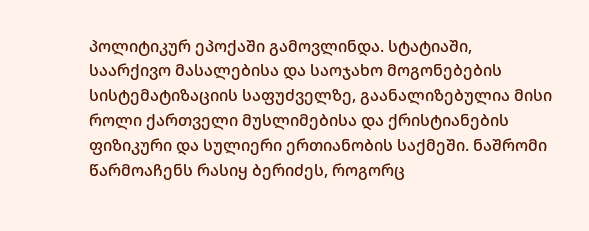პოლიტიკურ ეპოქაში გამოვლინდა. სტატიაში, საარქივო მასალებისა და საოჯახო მოგონებების სისტემატიზაციის საფუძველზე, გაანალიზებულია მისი როლი ქართველი მუსლიმებისა და ქრისტიანების ფიზიკური და სულიერი ერთიანობის საქმეში. ნაშრომი წარმოაჩენს რასიყ ბერიძეს, როგორც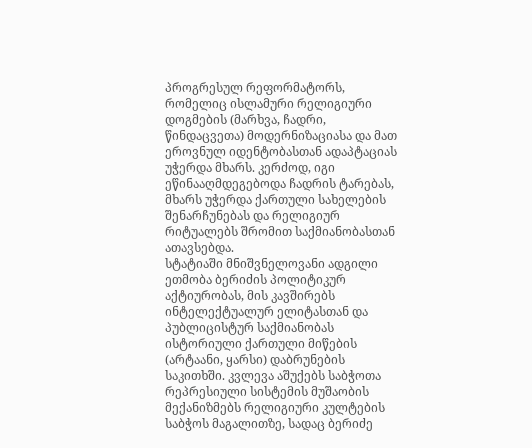პროგრესულ რეფორმატორს, რომელიც ისლამური რელიგიური დოგმების (მარხვა, ჩადრი, წინდაცვეთა) მოდერნიზაციასა და მათ ეროვნულ იდენტობასთან ადაპტაციას უჭერდა მხარს. კერძოდ, იგი ეწინააღმდეგებოდა ჩადრის ტარებას, მხარს უჭერდა ქართული სახელების შენარჩუნებას და რელიგიურ რიტუალებს შრომით საქმიანობასთან ათავსებდა.
სტატიაში მნიშვნელოვანი ადგილი ეთმობა ბერიძის პოლიტიკურ აქტიურობას, მის კავშირებს ინტელექტუალურ ელიტასთან და პუბლიცისტურ საქმიანობას ისტორიული ქართული მიწების (არტაანი, ყარსი) დაბრუნების საკითხში. კვლევა აშუქებს საბჭოთა რეპრესიული სისტემის მუშაობის მექანიზმებს რელიგიური კულტების საბჭოს მაგალითზე, სადაც ბერიძე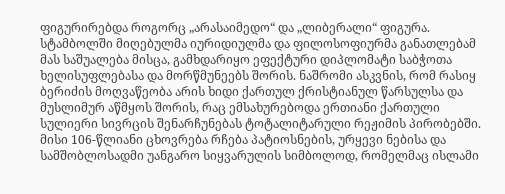ფიგურირებდა როგორც „არასაიმედო“ და „ლიბერალი“ ფიგურა. სტამბოლში მიღებულმა იურიდიულმა და ფილოსოფიურმა განათლებამ მას საშუალება მისცა, გამხდარიყო ეფექტური დიპლომატი საბჭოთა ხელისუფლებასა და მორწმუნეებს შორის. ნაშრომი ასკვნის, რომ რასიყ ბერიძის მოღვაწეობა არის ხიდი ქართულ ქრისტიანულ წარსულსა და მუსლიმურ აწმყოს შორის, რაც ემსახურებოდა ერთიანი ქართული სულიერი სივრცის შენარჩუნებას ტოტალიტარული რეჟიმის პირობებში. მისი 106-წლიანი ცხოვრება რჩება პატიოსნების, ურყევი ნებისა და სამშობლოსადმი უანგარო სიყვარულის სიმბოლოდ, რომელმაც ისლამი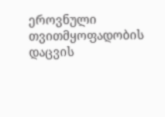ეროვნული თვითმყოფადობის დაცვის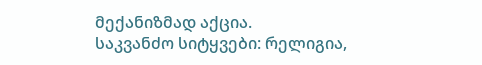მექანიზმად აქცია.
საკვანძო სიტყვები: რელიგია,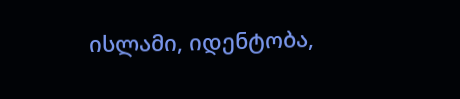ისლამი, იდენტობა,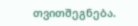თვითშეგნება.